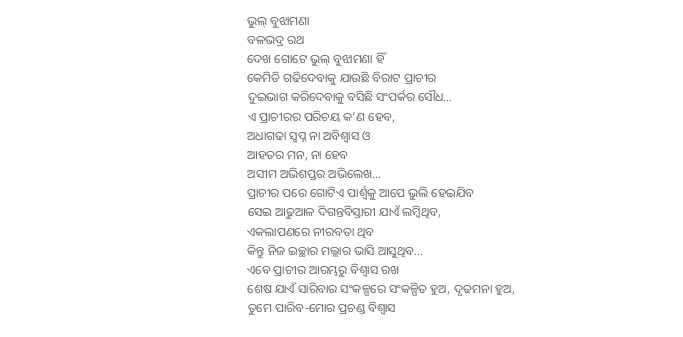ଭୁଲ୍ ବୁଝାମଣା
ବଳଭଦ୍ର ରଥ
ଦେଖ ଗୋଟେ ଭୁଲ୍ ବୁଝାମଣା ହିଁ
କେମିତି ଗଢିଦେବାକୁ ଯାଉଛି ବିରାଟ ପ୍ରାଚୀର
ଦୁଇଭାଗ କରିଦେବାକୁ ବସିଛି ସଂପର୍କର ସୌଧ…
ଏ ପ୍ରାଚୀରର ପରିଚୟ କ’ଣ ହେବ,
ଅଧାଗଢା ସ୍ୱପ୍ନ ନା ଅବିଶ୍ୱାସ ଓ
ଆହତର ମନ, ନା ହେବ
ଅସୀମ ଅଭିଶପ୍ତର ଅଭିଲେଖ…
ପ୍ରାଚୀର ପରେ ଗୋଟିଏ ପାର୍ଶ୍ଵକୁ ଆପେ ଭୁଲି ହେଇଯିବ
ସେଇ ଆଢୁଆଳ ଦିଗନ୍ତବିସ୍ତାରୀ ଯାଏଁ ଲମ୍ବିଥିବ,
ଏକଲାପଣରେ ନୀରବତା ଥିବ
କିନ୍ତୁ ନିଜ ଇଚ୍ଛାର ମଲ୍ଲାର ଭାସି ଆସୁଥିବ…
ଏବେ ପ୍ରାଚୀର ଆରମ୍ଭରୁ ବିଶ୍ୱାସ ରଖ
ଶେଷ ଯାଏଁ ସାରିବାର ସଂକଳ୍ପରେ ସଂକଳ୍ପିତ ହୁଅ, ଦୃଢମନା ହୁଅ,
ତୁମେ ପାରିବ-ମୋର ପ୍ରଚଣ୍ଡ ବିଶ୍ୱାସ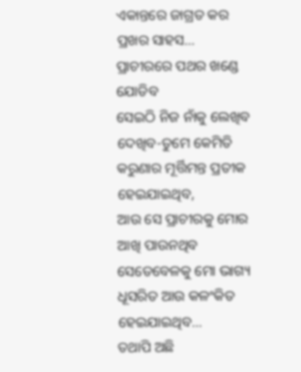ଏକାନ୍ତରେ ଜାଗ୍ରତ କର ପ୍ରଖର ସାହସ…
ପ୍ରାଚୀରରେ ପଥର ଖଣ୍ଡେ ଯୋଡିବ
ସେଇଠି ନିଜ ନାଁକୁ ଲେଖିବ
ଦେଖିବ-ତୁମେ କେମିତି କରୁଣାର ମୂର୍ତ୍ତିମନ୍ତ ପ୍ରତୀକ ହେଇଯାଇଥିବ,
ଆଉ ସେ ପ୍ରାଚୀରକୁ ମୋର ଆଖି ପାଉନଥିବ
ସେତେବେଳକୁ ମୋ ଭାଗ୍ୟ ଧୂସରିତ ଆଉ କଳଂକିତ ହେଇଯାଇଥିବ…
ତଥାପି ଅଛି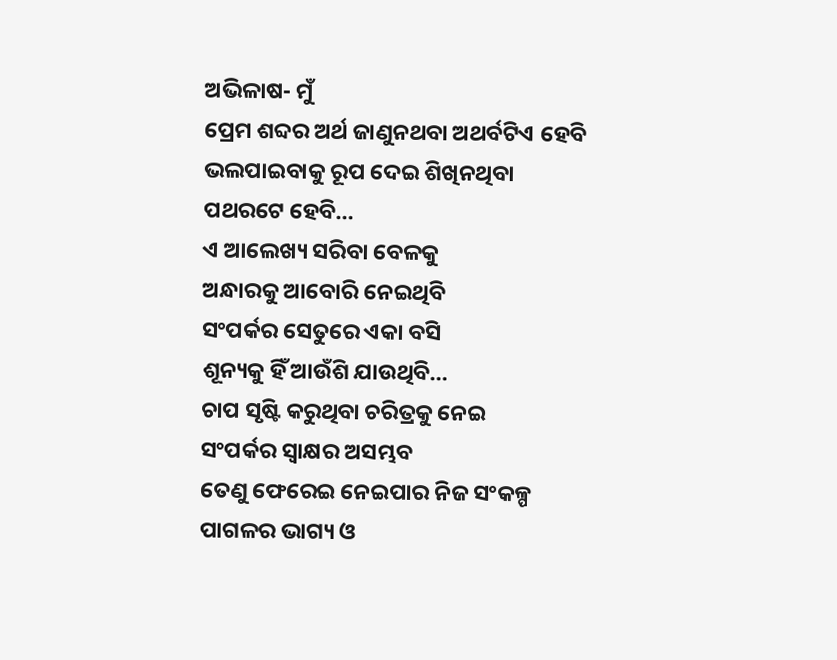ଅଭିଳାଷ- ମୁଁ
ପ୍ରେମ ଶବ୍ଦର ଅର୍ଥ ଜାଣୁନଥବା ଅଥର୍ବଟିଏ ହେବି
ଭଲପାଇବାକୁ ରୂପ ଦେଇ ଶିଖିନଥିବା
ପଥରଟେ ହେବି…
ଏ ଆଲେଖ୍ୟ ସରିବା ବେଳକୁ
ଅନ୍ଧାରକୁ ଆବୋରି ନେଇଥିବି
ସଂପର୍କର ସେତୁରେ ଏକା ବସି
ଶୂନ୍ୟକୁ ହିଁ ଆଉଁଶି ଯାଉଥିବି…
ଚାପ ସୃଷ୍ଟି କରୁଥିବା ଚରିତ୍ରକୁ ନେଇ
ସଂପର୍କର ସ୍ୱାକ୍ଷର ଅସମ୍ଭବ
ତେଣୁ ଫେରେଇ ନେଇପାର ନିଜ ସଂକଳ୍ପ
ପାଗଳର ଭାଗ୍ୟ ଓ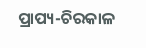ପ୍ରାପ୍ୟ-ଚିରକାଳ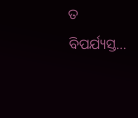ତ ବିପର୍ଯ୍ୟସ୍ତ…